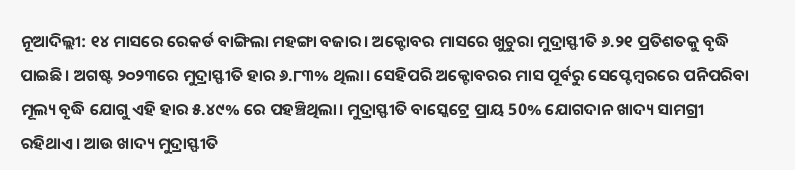ନୂଆଦିଲ୍ଲୀ: ୧୪ ମାସରେ ରେକର୍ଡ ବାଙ୍ଗିଲା ମହଙ୍ଗା ବଜାର। ଅକ୍ଟୋବର ମାସରେ ଖୁଚୁରା ମୁଦ୍ରାସ୍ଫୀତି ୬.୨୧ ପ୍ରତିଶତକୁ ବୃଦ୍ଧି ପାଇଛି। ଅଗଷ୍ଟ ୨୦୨୩ରେ ମୁଦ୍ରାସ୍ଫୀତି ହାର ୬.୮୩% ଥିଲା। ସେହିପରି ଅକ୍ଟୋବରର ମାସ ପୂର୍ବରୁ ସେପ୍ଟେମ୍ବରରେ ପନିପରିବା ମୂଲ୍ୟ ବୃଦ୍ଧି ଯୋଗୁ ଏହି ହାର ୫.୪୯% ରେ ପହଞ୍ଚିଥିଲା। ମୁଦ୍ରାସ୍ଫୀତି ବାସ୍କେଟ୍ରେ ପ୍ରାୟ 50% ଯୋଗଦାନ ଖାଦ୍ୟ ସାମଗ୍ରୀ ରହିଥାଏ। ଆଉ ଖାଦ୍ୟ ମୁଦ୍ରାସ୍ଫୀତି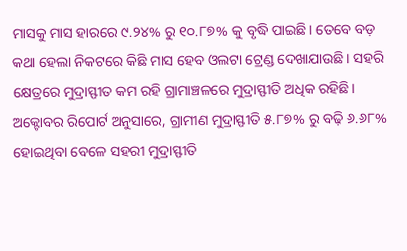ମାସକୁ ମାସ ହାରରେ ୯.୨୪% ରୁ ୧୦.୮୭% କୁ ବୃଦ୍ଧି ପାଇଛି। ତେବେ ବଡ଼ କଥା ହେଲା ନିକଟରେ କିଛି ମାସ ହେବ ଓଲଟା ଟ୍ରେଣ୍ଡ ଦେଖାଯାଉଛି। ସହରି କ୍ଷେତ୍ରରେ ମୁଦ୍ରାସ୍ଫୀତ କମ ରହି ଗ୍ରାମାଞ୍ଚଳରେ ମୁଦ୍ରାସ୍ଫୀତି ଅଧିକ ରହିଛି। ଅକ୍ଟୋବର ରିପୋର୍ଟ ଅନୁସାରେ, ଗ୍ରାମୀଣ ମୁଦ୍ରାସ୍ଫୀତି ୫.୮୭% ରୁ ବଢ଼ି ୬.୬୮% ହୋଇଥିବା ବେଳେ ସହରୀ ମୁଦ୍ରାସ୍ଫୀତି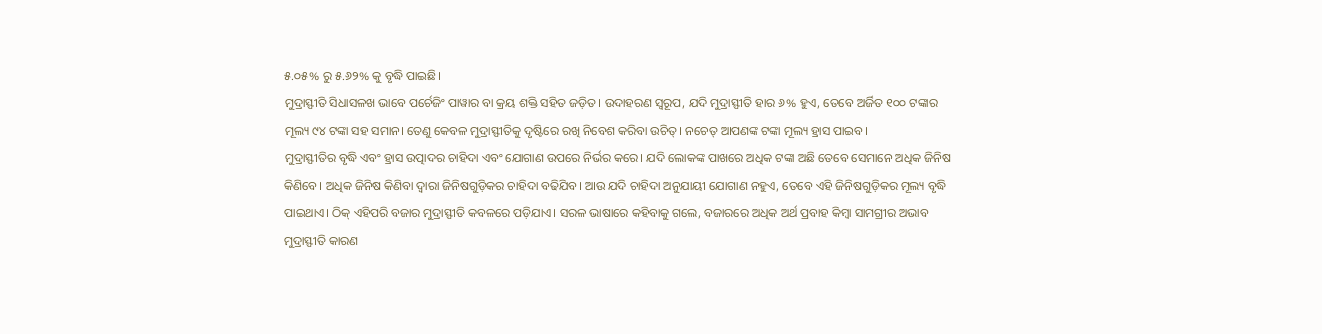୫.୦୫% ରୁ ୫.୬୨% କୁ ବୃଦ୍ଧି ପାଇଛି।
ମୁଦ୍ରାସ୍ଫୀତି ସିଧାସଳଖ ଭାବେ ପର୍ଚେଜିଂ ପାୱାର ବା କ୍ରୟ ଶକ୍ତି ସହିତ ଜଡ଼ିତ। ଉଦାହରଣ ସ୍ୱରୂପ, ଯଦି ମୁଦ୍ରାସ୍ଫୀତି ହାର ୬% ହୁଏ, ତେବେ ଅର୍ଜିତ ୧୦୦ ଟଙ୍କାର ମୂଲ୍ୟ ୯୪ ଟଙ୍କା ସହ ସମାନ। ତେଣୁ କେବଳ ମୁଦ୍ରାସ୍ଫୀତିକୁ ଦୃଷ୍ଟିରେ ରଖି ନିବେଶ କରିବା ଉଚିତ୍। ନଚେତ୍ ଆପଣଙ୍କ ଟଙ୍କା ମୂଲ୍ୟ ହ୍ରାସ ପାଇବ।
ମୁଦ୍ରାସ୍ଫୀତିର ବୃଦ୍ଧି ଏବଂ ହ୍ରାସ ଉତ୍ପାଦର ଚାହିଦା ଏବଂ ଯୋଗାଣ ଉପରେ ନିର୍ଭର କରେ। ଯଦି ଲୋକଙ୍କ ପାଖରେ ଅଧିକ ଟଙ୍କା ଅଛି ତେବେ ସେମାନେ ଅଧିକ ଜିନିଷ କିଣିବେ। ଅଧିକ ଜିନିଷ କିଣିବା ଦ୍ୱାରା ଜିନିଷଗୁଡ଼ିକର ଚାହିଦା ବଢିଯିବ। ଆଉ ଯଦି ଚାହିଦା ଅନୁଯାୟୀ ଯୋଗାଣ ନହୁଏ, ତେବେ ଏହି ଜିନିଷଗୁଡ଼ିକର ମୂଲ୍ୟ ବୃଦ୍ଧି ପାଇଥାଏ। ଠିକ୍ ଏହିପରି ବଜାର ମୁଦ୍ରାସ୍ଫୀତି କବଳରେ ପଡ଼ିଯାଏ। ସରଳ ଭାଷାରେ କହିବାକୁ ଗଲେ, ବଜାରରେ ଅଧିକ ଅର୍ଥ ପ୍ରବାହ କିମ୍ବା ସାମଗ୍ରୀର ଅଭାବ ମୁଦ୍ରାସ୍ଫୀତି କାରଣ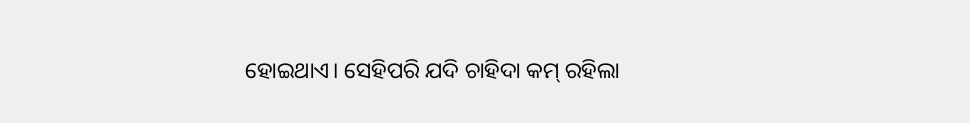ହୋଇଥାଏ। ସେହିପରି ଯଦି ଚାହିଦା କମ୍ ରହିଲା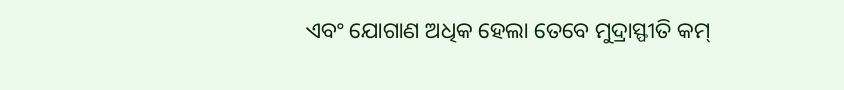ଏବଂ ଯୋଗାଣ ଅଧିକ ହେଲା ତେବେ ମୁଦ୍ରାସ୍ଫୀତି କମ୍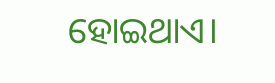ହୋଇଥାଏ।